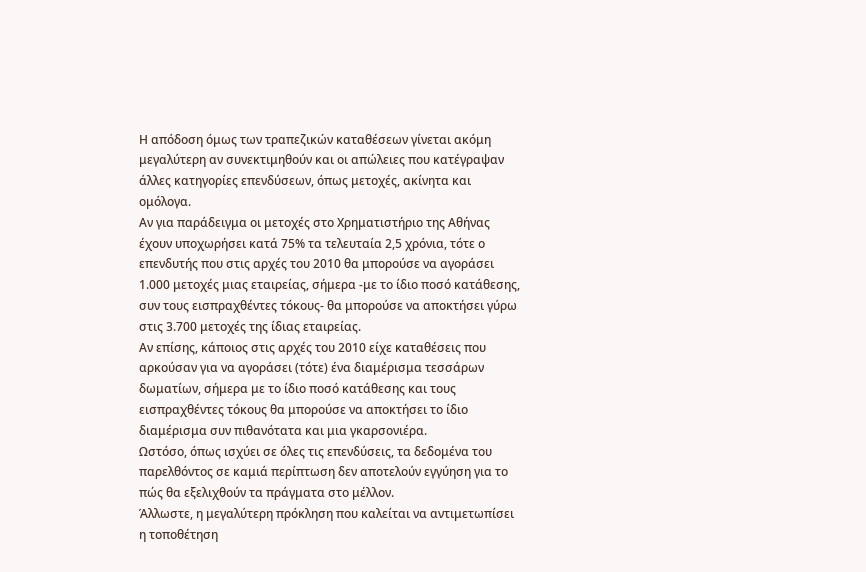Η απόδοση όμως των τραπεζικών καταθέσεων γίνεται ακόμη μεγαλύτερη αν συνεκτιμηθούν και οι απώλειες που κατέγραψαν άλλες κατηγορίες επενδύσεων, όπως μετοχές, ακίνητα και ομόλογα.
Αν για παράδειγμα οι μετοχές στο Χρηματιστήριο της Αθήνας έχουν υποχωρήσει κατά 75% τα τελευταία 2,5 χρόνια, τότε ο επενδυτής που στις αρχές του 2010 θα μπορούσε να αγοράσει 1.000 μετοχές μιας εταιρείας, σήμερα -με το ίδιο ποσό κατάθεσης, συν τους εισπραχθέντες τόκους- θα μπορούσε να αποκτήσει γύρω στις 3.700 μετοχές της ίδιας εταιρείας.
Αν επίσης, κάποιος στις αρχές του 2010 είχε καταθέσεις που αρκούσαν για να αγοράσει (τότε) ένα διαμέρισμα τεσσάρων δωματίων, σήμερα με το ίδιο ποσό κατάθεσης και τους εισπραχθέντες τόκους θα μπορούσε να αποκτήσει το ίδιο διαμέρισμα συν πιθανότατα και μια γκαρσονιέρα.
Ωστόσο, όπως ισχύει σε όλες τις επενδύσεις, τα δεδομένα του παρελθόντος σε καμιά περίπτωση δεν αποτελούν εγγύηση για το πώς θα εξελιχθούν τα πράγματα στο μέλλον.
Άλλωστε, η μεγαλύτερη πρόκληση που καλείται να αντιμετωπίσει η τοποθέτηση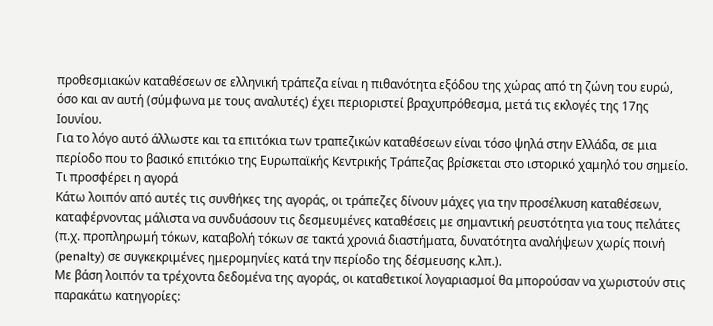προθεσμιακών καταθέσεων σε ελληνική τράπεζα είναι η πιθανότητα εξόδου της χώρας από τη ζώνη του ευρώ, όσο και αν αυτή (σύμφωνα με τους αναλυτές) έχει περιοριστεί βραχυπρόθεσμα, μετά τις εκλογές της 17ης Ιουνίου.
Για το λόγο αυτό άλλωστε και τα επιτόκια των τραπεζικών καταθέσεων είναι τόσο ψηλά στην Ελλάδα, σε μια περίοδο που το βασικό επιτόκιο της Ευρωπαϊκής Κεντρικής Τράπεζας βρίσκεται στο ιστορικό χαμηλό του σημείο.
Τι προσφέρει η αγορά
Κάτω λοιπόν από αυτές τις συνθήκες της αγοράς, οι τράπεζες δίνουν μάχες για την προσέλκυση καταθέσεων, καταφέρνοντας μάλιστα να συνδυάσουν τις δεσμευμένες καταθέσεις με σημαντική ρευστότητα για τους πελάτες (π.χ. προπληρωμή τόκων, καταβολή τόκων σε τακτά χρονιά διαστήματα, δυνατότητα αναλήψεων χωρίς ποινή (penalty) σε συγκεκριμένες ημερομηνίες κατά την περίοδο της δέσμευσης κ.λπ.).
Με βάση λοιπόν τα τρέχοντα δεδομένα της αγοράς, οι καταθετικοί λογαριασμοί θα μπορούσαν να χωριστούν στις παρακάτω κατηγορίες: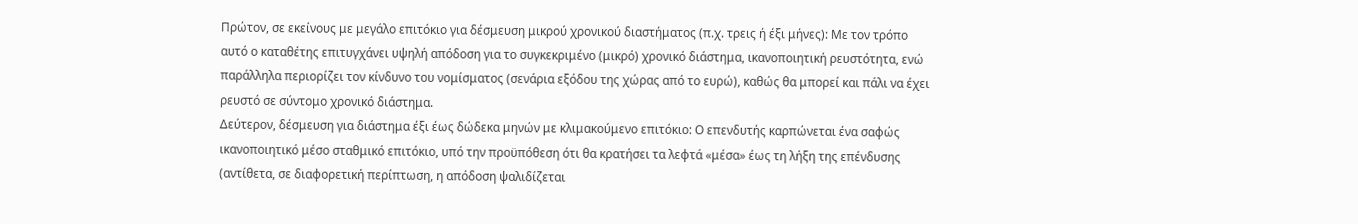Πρώτον, σε εκείνους με μεγάλο επιτόκιο για δέσμευση μικρού χρονικού διαστήματος (π.χ. τρεις ή έξι μήνες): Με τον τρόπο αυτό ο καταθέτης επιτυγχάνει υψηλή απόδοση για το συγκεκριμένο (μικρό) χρονικό διάστημα, ικανοποιητική ρευστότητα, ενώ παράλληλα περιορίζει τον κίνδυνο του νομίσματος (σενάρια εξόδου της χώρας από το ευρώ), καθώς θα μπορεί και πάλι να έχει ρευστό σε σύντομο χρονικό διάστημα.
Δεύτερον, δέσμευση για διάστημα έξι έως δώδεκα μηνών με κλιμακούμενο επιτόκιο: Ο επενδυτής καρπώνεται ένα σαφώς ικανοποιητικό μέσο σταθμικό επιτόκιο, υπό την προϋπόθεση ότι θα κρατήσει τα λεφτά «μέσα» έως τη λήξη της επένδυσης (αντίθετα, σε διαφορετική περίπτωση, η απόδοση ψαλιδίζεται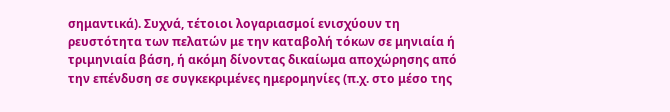σημαντικά). Συχνά, τέτοιοι λογαριασμοί ενισχύουν τη ρευστότητα των πελατών με την καταβολή τόκων σε μηνιαία ή τριμηνιαία βάση, ή ακόμη δίνοντας δικαίωμα αποχώρησης από την επένδυση σε συγκεκριμένες ημερομηνίες (π.χ. στο μέσο της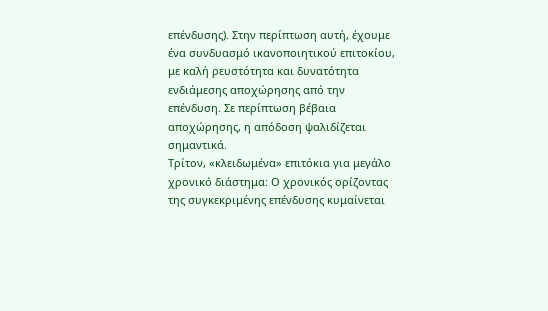επένδυσης). Στην περίπτωση αυτή, έχουμε ένα συνδυασμό ικανοποιητικού επιτοκίου, με καλή ρευστότητα και δυνατότητα ενδιάμεσης αποχώρησης από την επένδυση. Σε περίπτωση βέβαια αποχώρησης, η απόδοση ψαλιδίζεται σημαντικά.
Τρίτον, «κλειδωμένα» επιτόκια για μεγάλο χρονικό διάστημα: Ο χρονικός ορίζοντας της συγκεκριμένης επένδυσης κυμαίνεται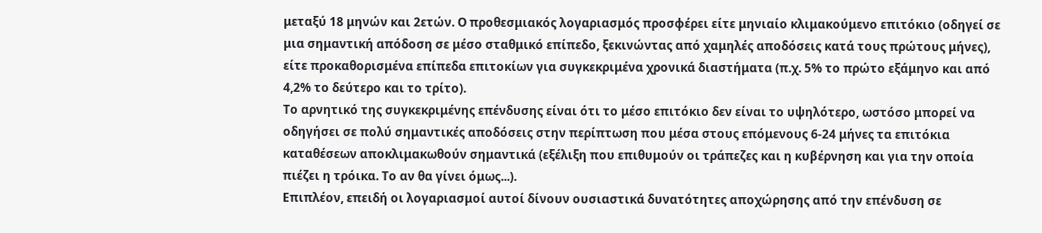μεταξύ 18 μηνών και 2ετών. Ο προθεσμιακός λογαριασμός προσφέρει είτε μηνιαίο κλιμακούμενο επιτόκιο (οδηγεί σε μια σημαντική απόδοση σε μέσο σταθμικό επίπεδο, ξεκινώντας από χαμηλές αποδόσεις κατά τους πρώτους μήνες), είτε προκαθορισμένα επίπεδα επιτοκίων για συγκεκριμένα χρονικά διαστήματα (π.χ. 5% το πρώτο εξάμηνο και από 4,2% το δεύτερο και το τρίτο).
Το αρνητικό της συγκεκριμένης επένδυσης είναι ότι το μέσο επιτόκιο δεν είναι το υψηλότερο, ωστόσο μπορεί να οδηγήσει σε πολύ σημαντικές αποδόσεις στην περίπτωση που μέσα στους επόμενους 6-24 μήνες τα επιτόκια καταθέσεων αποκλιμακωθούν σημαντικά (εξέλιξη που επιθυμούν οι τράπεζες και η κυβέρνηση και για την οποία πιέζει η τρόικα. Το αν θα γίνει όμως...).
Επιπλέον, επειδή οι λογαριασμοί αυτοί δίνουν ουσιαστικά δυνατότητες αποχώρησης από την επένδυση σε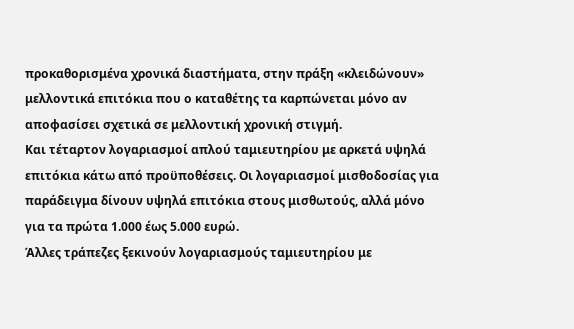προκαθορισμένα χρονικά διαστήματα, στην πράξη «κλειδώνουν» μελλοντικά επιτόκια που ο καταθέτης τα καρπώνεται μόνο αν αποφασίσει σχετικά σε μελλοντική χρονική στιγμή.
Και τέταρτον λογαριασμοί απλού ταμιευτηρίου με αρκετά υψηλά επιτόκια κάτω από προϋποθέσεις. Οι λογαριασμοί μισθοδοσίας για παράδειγμα δίνουν υψηλά επιτόκια στους μισθωτούς, αλλά μόνο για τα πρώτα 1.000 έως 5.000 ευρώ.
Άλλες τράπεζες ξεκινούν λογαριασμούς ταμιευτηρίου με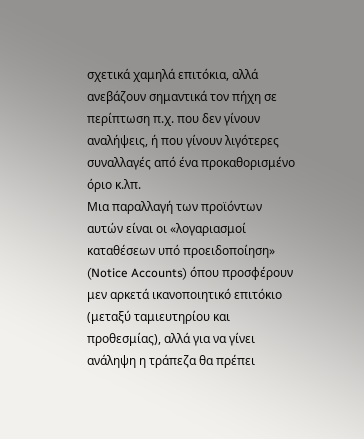σχετικά χαμηλά επιτόκια, αλλά ανεβάζουν σημαντικά τον πήχη σε περίπτωση π.χ. που δεν γίνουν αναλήψεις, ή που γίνουν λιγότερες συναλλαγές από ένα προκαθορισμένο όριο κ.λπ.
Μια παραλλαγή των προϊόντων αυτών είναι οι «λογαριασμοί καταθέσεων υπό προειδοποίηση» (Notice Accounts) όπου προσφέρουν μεν αρκετά ικανοποιητικό επιτόκιο (μεταξύ ταμιευτηρίου και προθεσμίας), αλλά για να γίνει ανάληψη η τράπεζα θα πρέπει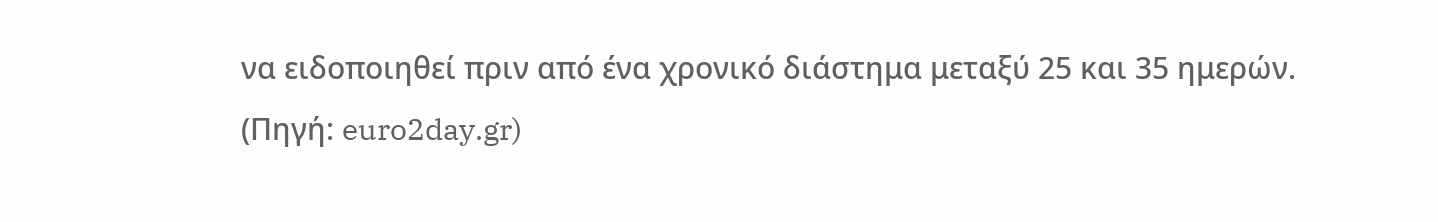να ειδοποιηθεί πριν από ένα χρονικό διάστημα μεταξύ 25 και 35 ημερών.
(Πηγή: euro2day.gr)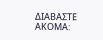ΔΙΑΒΑΣΤΕ ΑΚΟΜΑ: